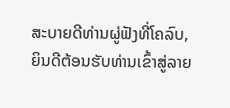ສະບາຍດີທ່ານຜູ່ຟັງທີ່ໂຄລົບ, ຍິນດີຕ້ອນຮັບທ່ານເຂົ້າສູ່ລາຍ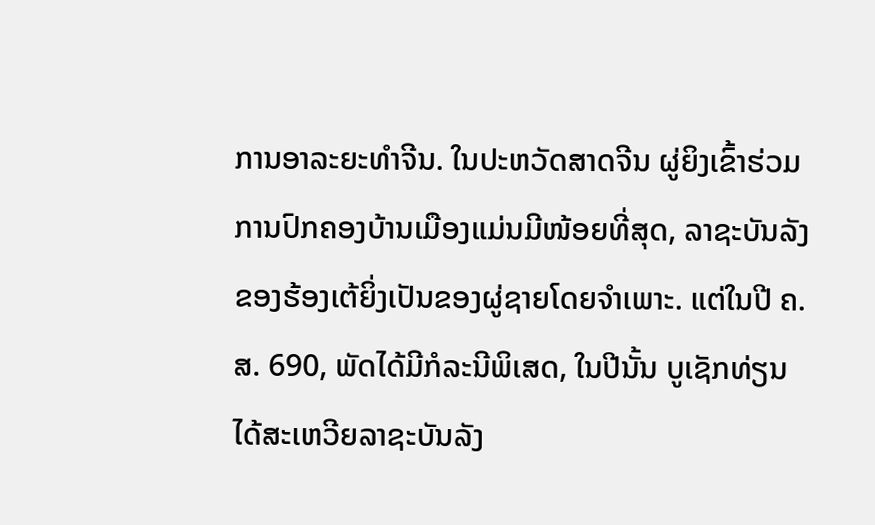ການອາລະຍະທຳຈີນ. ໃນປະຫວັດສາດຈີນ ຜູ່ຍິງເຂົ້າຮ່ວມການປົກຄອງບ້ານເມືອງແມ່ນມີໜ້ອຍທີ່ສຸດ, ລາຊະບັນລັງຂອງຮ້ອງເຕ້ຍິ່ງເປັນຂອງຜູ່ຊາຍໂດຍຈຳເພາະ. ແຕ່ໃນປີ ຄ.ສ. 690, ພັດໄດ້ມີກໍລະນີພິເສດ, ໃນປີນັ້ນ ບູເຊັກທ່ຽນໄດ້ສະເຫວີຍລາຊະບັນລັງ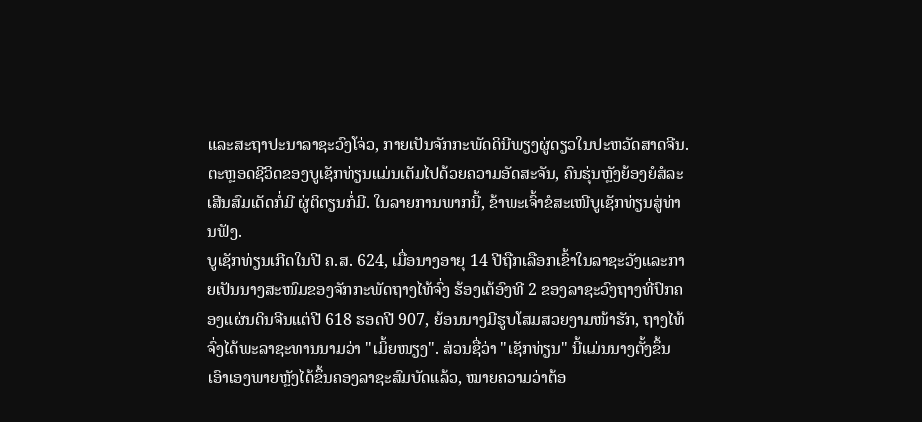ແລະສະຖາປະນາລາຊະວົງໂຈ່ວ, ກາຍເປັນຈັກກະພັດດິນີພຽງຜູ່ດຽວໃນປະຫວັດສາດຈີນ. ຕະຫຼອດຊີວິດຂອງບູເຊັກທ່ຽນແມ່ນເຕັມໄປດ້ວຍຄວາມອັດສະຈັນ, ຄົນຮຸ່ນຫຼັງຍ້ອງຍໍສໍລະເສີນສົມເດັດກໍ່ມີ ຜູ່ຕິຕຽນກໍ່ມີ. ໃນລາຍການພາກນີ້, ຂ້າພະເຈົ້າຂໍສະເໜີບູເຊັກທ່ຽນສູ່ທ່ານຟັງ.
ບູເຊັກທ່ຽນເກີດໃນປີ ຄ.ສ. 624, ເມື່ອນາງອາຍຸ 14 ປີຖືກເລືອກເຂົ້າໃນລາຊະວັງແລະກາຍເປັນນາງສະໜົມຂອງຈັກກະພັດຖາງໄທ້ຈົ່ງ ຮ້ອງເຕ້ອົງທີ 2 ຂອງລາຊະວົງຖາງທີ່ປົກຄອງແຜ່ນດິນຈີນແຕ່ປີ 618 ຮອດປີ 907, ຍ້ອນນາງມີຮູບໂສມສວຍງາມໜ້າຮັກ, ຖາງໄທ້ຈົ່ງໄດ້ພະລາຊະທານນາມວ່າ "ເມິ້ຍໜຽງ". ສ່ວນຊື່ວ່າ "ເຊັກທ່ຽນ" ນີ້ແມ່ນນາງຕັ້ງຂຶ້ນເອົາເອງພາຍຫຼັງໄດ້ຂຶ້ນຄອງລາຊະສົມບັດແລ້ວ, ໝາຍຄວາມວ່າຕ້ອ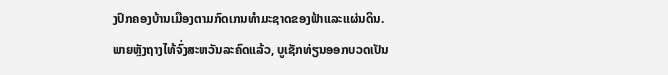ງປົກຄອງບ້ານເມືອງຕາມກົດເກນທຳມະຊາດຂອງຟ້າແລະແຜ່ນດິນ.
ພາຍຫຼັງຖາງໄທ້ຈົ່ງສະຫວັນລະຄົດແລ້ວ, ບູເຊັກທ່ຽນອອກບວດເປັນ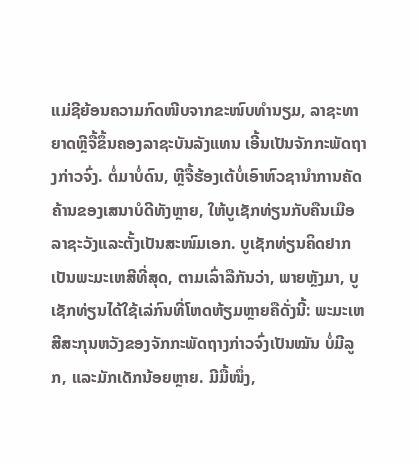ແມ່ຊີຍ້ອນຄວາມກົດໜີບຈາກຂະໜົບທຳນຽມ, ລາຊະທາຍາດຫຼີຈື້ຂຶ້ນຄອງລາຊະບັນລັງແທນ ເອີ້ນເປັນຈັກກະພັດຖາງກ່າວຈົ່ງ. ຕໍ່ມາບໍ່ດົນ, ຫຼີຈື້ຮ້ອງເຕ້ບໍ່ເອົາຫົວຊານຳການຄັດຄ້ານຂອງເສນາບໍດີທັງຫຼາຍ, ໃຫ້ບູເຊັກທ່ຽນກັບຄືນເມືອລາຊະວັງແລະຕັ້ງເປັນສະໜົມເອກ. ບູເຊັກທ່ຽນຄິດຢາກເປັນພະມະເຫສີທີ່ສຸດ, ຕາມເລົ່າລືກັນວ່າ, ພາຍຫຼັງມາ, ບູເຊັກທ່ຽນໄດ້ໃຊ້ເລ່ກົນທີ່ໂຫດຫ້ຽມຫຼາຍຄືດັ່ງນີ້: ພະມະເຫສີສະກຸນຫວັງຂອງຈັກກະພັດຖາງກ່າວຈົ່ງເປັນໝັນ ບໍ່ມີລູກ, ແລະມັກເດັກນ້ອຍຫຼາຍ. ມີມື້ໜຶ່ງ,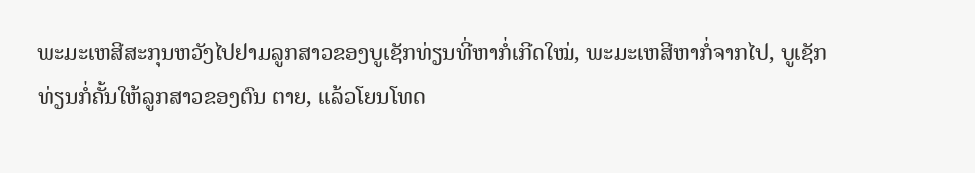ພະມະເຫສີສະກຸນຫວັງໄປຢາມລູກສາວຂອງບູເຊັກທ່ຽນທີ່ຫາກໍ່ເກີດໃໝ່, ພະມະເຫສີຫາກໍ່ຈາກໄປ, ບູເຊັກທ່ຽນກໍ່ຄັ້ນໃຫ້ລູກສາວຂອງຕົນ ຕາຍ, ແລ້ວໂຍນໂທດ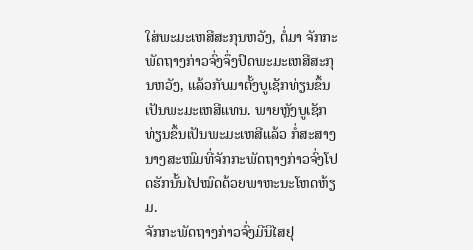ໃສ່ພະມະເຫສີສະກຸນຫວັງ, ຕໍ່ມາ ຈັກກະພັດຖາງກ່າວຈົ່ງຈຶ່ງປົດພະມະເຫສີສະກຸນຫວັງ, ແລ້ວກັບມາຕັ້ງບູເຊັກທ່ຽນຂຶ້ນເປັນພະມະເຫສີແທນ. ພາຍຫຼັງບູເຊັກທ່ຽນຂຶ້ນເປັນພະມະເຫສີແລ້ວ ກໍ່ສະສາງນາງສະໜົມທີ່ຈັກກະພັດຖາງກ່າວຈົ່ງໂປດຮັກນັ້ນໄປໝົດດ້ວຍພາຫະນະໂຫດຫ້ຽມ.
ຈັກກະພັດຖາງກ່າວຈົ່ງມີນິໄສຢຸ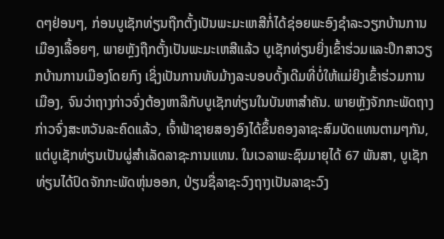ດໆຢ່ອນໆ, ກ່ອນບູເຊັກທ່ຽນຖືກຕັ້ງເປັນພະມະເຫສີກໍ່ໄດ້ຊ່ອຍພະອົງຊຳລະວຽກບ້ານການເມືອງເລື້ອຍໆ, ພາຍຫຼັງຖືກຕັ້ງເປັນພະມະເຫສີແລ້ວ ບູເຊັກທ່ຽນຍິ່ງເຂົ້າຮ່ວມແລະປຶກສາວຽກບ້ານການເມືອງໂດຍກົງ ເຊິ່ງເປັນການທັບມ້າງລະບອບດັ້ງເດີມທີ່ບໍ່ໃຫ້ແມ່ຍິງເຂົ້າຮ່ວມການເມືອງ, ຈົນວ່າຖາງກ່າວຈົ່ງຕ້ອງຫາລືກັບບູເຊັກທ່ຽນໃນບັນຫາສຳຄັນ. ພາຍຫຼັງຈັກກະພັດຖາງກ່າວຈົ່ງສະຫວັນລະຄົດແລ້ວ, ເຈົ້າຟ້າຊາຍສອງອົງໄດ້ຂຶ້ນຄອງລາຊະສົມບັດແທນຕາມໆກັນ, ແຕ່ບູເຊັກທ່ຽນເປັນຜູ່ສຳເລັດລາຊະການແທນ. ໃນເວລາພະຊົນມາຍຸໄດ້ 67 ພັນສາ, ບູເຊັກທ່ຽນໄດ້ປົດຈັກກະພັດຫຸ່ນອອກ, ປ່ຽນຊື່ລາຊະວົງຖາງເປັນລາຊະວົງ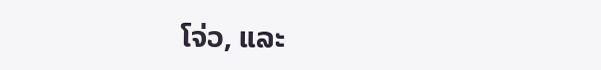ໂຈ່ວ, ແລະ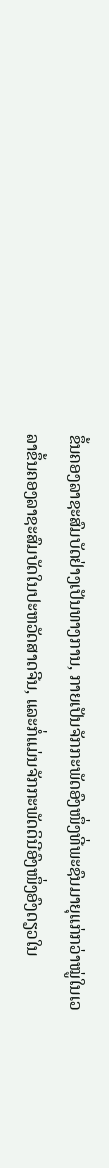ຂຶ້ນຄອງລາຊະສົມບັດຢ່າງເປັນທາງການ, ກາຍເປັນຈັກກະພັດອົງໜຶ່ງທີ່ພະຊົນມາຍຸແກ່ກວ່າໝູ່ໃນເວລາຂຶ້ນຄອງລາຊະສົມບັດໃນປະຫວັດສາດຈີນ, ແລະກໍ່ແມ່ນຈັກກະພັດດິນີອົງໜຶ່ງອົງດຽວໃນ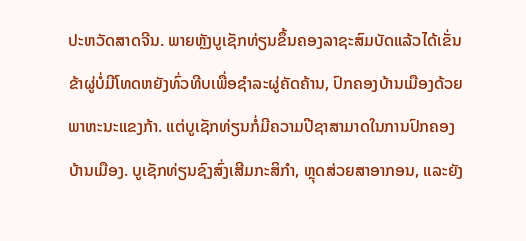ປະຫວັດສາດຈີນ. ພາຍຫຼັງບູເຊັກທ່ຽນຂຶ້ນຄອງລາຊະສົມບັດແລ້ວໄດ້ເຂັ່ນຂ້າຜູ່ບໍ່ມີໂທດຫຍັງທົ່ວທີບເພື່ອຊຳລະຜູ່ຄັດຄ້ານ, ປົກຄອງບ້ານເມືອງດ້ວຍພາຫະນະແຂງກ້າ. ແຕ່ບູເຊັກທ່ຽນກໍ່ມີຄວາມປີຊາສາມາດໃນການປົກຄອງບ້ານເມືອງ. ບູເຊັກທ່ຽນຊົງສົ່ງເສີມກະສິກຳ, ຫຼຸດສ່ວຍສາອາກອນ, ແລະຍັງ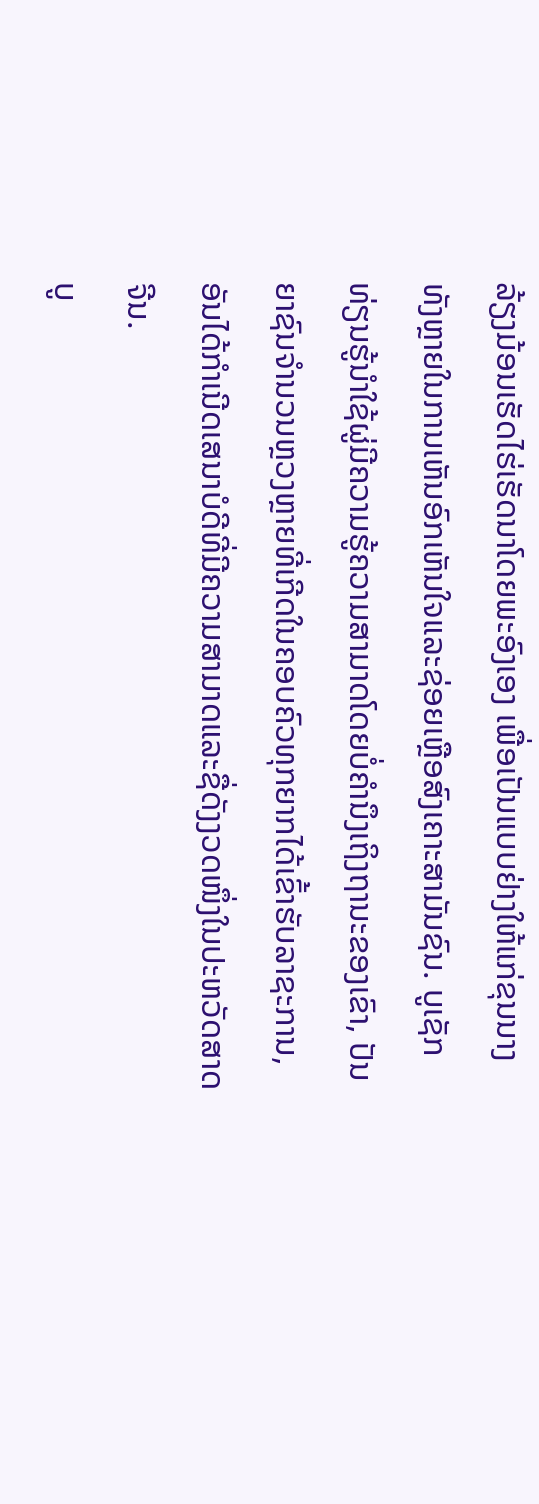ລ້ຽງມ້ອນເຮັດໄຮ່ເຮັດນາໂດຍພະອົງເອງ ເພື່ອເປັນແບບຢ່າງໃຫ້ແກ່ຂຸນນາງທັງຫຼາຍໃນການເຫັນອົກເຫັນໃຈແລະຊ່ອຍເຫຼືອສົງເຄາະສາມັນຊົນ. ບູເຊັກທ່ຽນຮູ້ນຳໃຊ້ຜູ່ມີຄວາມຮູ້ຄວາມສາມາດໂດຍບໍ່ຄຳນຶງເຖິງຖານະຂອງເຂົາ, ປັນຍາຊົນຈຳນວນຫຼວງຫຼາຍທີ່ເກີດໃນຄອບຄົວທຸກຍາກໄດ້ເຂົ້າຮັບລາຊະການ, ອັນໄດ້ກຳເນີດເສນາບໍດີທີ່ມີຄວາມສາມາດແລະຊື່ດັງງວດໜຶ່ງໃນປະຫວັດສາດຈີນ.
ບູ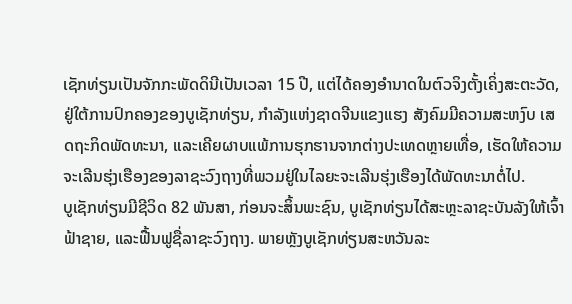ເຊັກທ່ຽນເປັນຈັກກະພັດດິນີເປັນເວລາ 15 ປີ, ແຕ່ໄດ້ຄອງອຳນາດໃນຕົວຈິງຕັ້ງເຄິ່ງສະຕະວັດ, ຢູ່ໃຕ້ການປົກຄອງຂອງບູເຊັກທ່ຽນ, ກຳລັງແຫ່ງຊາດຈີນແຂງແຮງ ສັງຄົມມີຄວາມສະຫງົບ ເສດຖະກິດພັດທະນາ, ແລະເຄີຍຜາບແພ້ການຮຸກຮານຈາກຕ່າງປະເທດຫຼາຍເທື່ອ, ເຮັດໃຫ້ຄວາມຈະເລີນຮຸ່ງເຮືອງຂອງລາຊະວົງຖາງທີ່ພວມຢູ່ໃນໄລຍະຈະເລີນຮຸ່ງເຮືອງໄດ້ພັດທະນາຕໍ່ໄປ.
ບູເຊັກທ່ຽນມີຊີວິດ 82 ພັນສາ, ກ່ອນຈະສິ້ນພະຊົນ, ບູເຊັກທ່ຽນໄດ້ສະຫຼະລາຊະບັນລັງໃຫ້ເຈົ້າຟ້າຊາຍ, ແລະຟື້ນຟູຊື່ລາຊະວົງຖາງ. ພາຍຫຼັງບູເຊັກທ່ຽນສະຫວັນລະ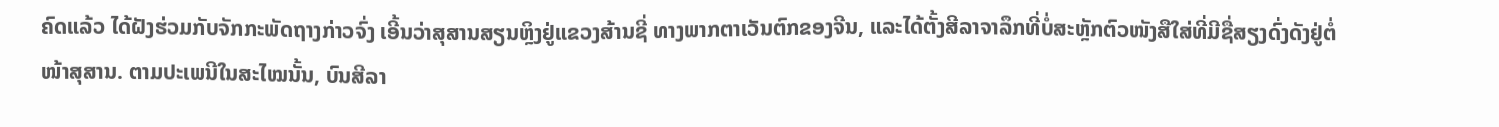ຄົດແລ້ວ ໄດ້ຝັງຮ່ວມກັບຈັກກະພັດຖາງກ່າວຈົ່ງ ເອີ້ນວ່າສຸສານສຽນຫຼິງຢູ່ແຂວງສ້ານຊີ່ ທາງພາກຕາເວັນຕົກຂອງຈີນ, ແລະໄດ້ຕັ້ງສີລາຈາລຶກທີ່ບໍ່ສະຫຼັກຕົວໜັງສືໃສ່ທີ່ມີຊື່ສຽງດົ່ງດັງຢູ່ຕໍ່ໜ້າສຸສານ. ຕາມປະເພນີໃນສະໄໝນັ້ນ, ບົນສີລາ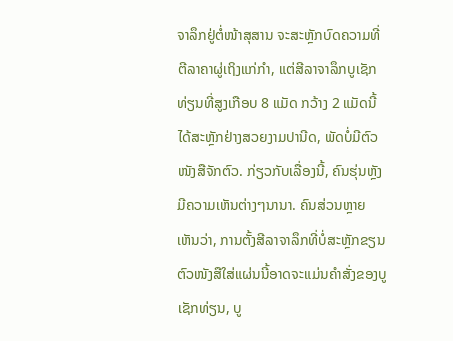ຈາລຶກຢູ່ຕໍ່ໜ້າສຸສານ ຈະສະຫຼັກບົດຄວາມທີ່ຕີລາຄາຜູ່ເຖິງແກ່ກຳ, ແຕ່ສີລາຈາລຶກບູເຊັກທ່ຽນທີ່ສູງເກືອບ 8 ແມັດ ກວ້າງ 2 ແມັດນີ້ ໄດ້ສະຫຼັກຢ່າງສວຍງາມປານີດ, ພັດບໍ່ມີຕົວໜັງສືຈັກຕົວ. ກ່ຽວກັບເລື່ອງນີ້, ຄົນຮຸ່ນຫຼັງມີຄວາມເຫັນຕ່າງໆນານາ. ຄົນສ່ວນຫຼາຍເຫັນວ່າ, ການຕັ້ງສີລາຈາລຶກທີ່ບໍ່ສະຫຼັກຂຽນຕົວໜັງສືໃສ່ແຜ່ນນີ້ອາດຈະແມ່ນຄຳສັ່ງຂອງບູເຊັກທ່ຽນ, ບູ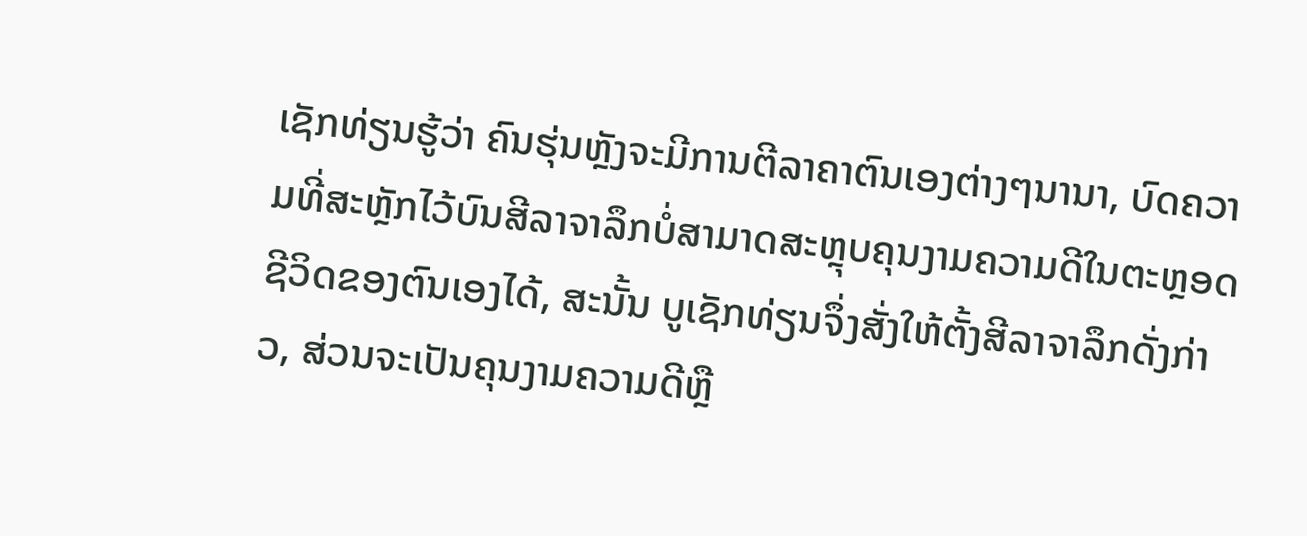ເຊັກທ່ຽນຮູ້ວ່າ ຄົນຮຸ່ນຫຼັງຈະມີການຕີລາຄາຕົນເອງຕ່າງໆນານາ, ບົດຄວາມທີ່ສະຫຼັກໄວ້ບົນສີລາຈາລຶກບໍ່ສາມາດສະຫຼຸບຄຸນງາມຄວາມດີໃນຕະຫຼອດຊີວິດຂອງຕົນເອງໄດ້, ສະນັ້ນ ບູເຊັກທ່ຽນຈຶ່ງສັ່ງໃຫ້ຕັ້ງສີລາຈາລຶກດັ່ງກ່າວ, ສ່ວນຈະເປັນຄຸນງາມຄວາມດີຫຼື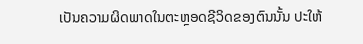ເປັນຄວາມຜິດພາດໃນຕະຫຼອດຊີວິດຂອງຕົນນັ້ນ ປະໃຫ້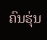ຄົນຮຸ່ນ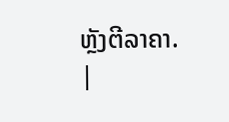ຫຼັງຕີລາຄາ.
|